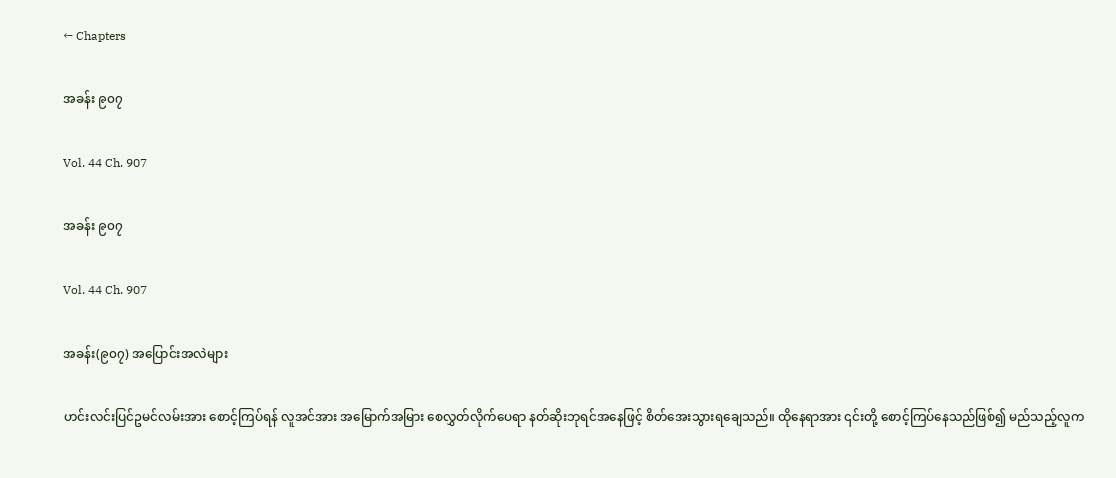← Chapters

အခန်း ၉၀၇

Vol. 44 Ch. 907

အခန်း ၉၀၇

Vol. 44 Ch. 907

အခန်း(၉၀၇) အပြောင်းအလဲများ

ဟင်းလင်းပြင်ဥမင်လမ်းအား စောင့်ကြပ်ရန် လူအင်အား အမြောက်အမြား စေလွှတ်လိုက်ပေရာ နတ်ဆိုးဘုရင်အနေဖြင့် စိတ်အေးသွားရချေသည်။ ထိုနေရာအား ၎င်းတို့ စောင့်ကြပ်နေသည်ဖြစ်၍ မည်သည့်လူက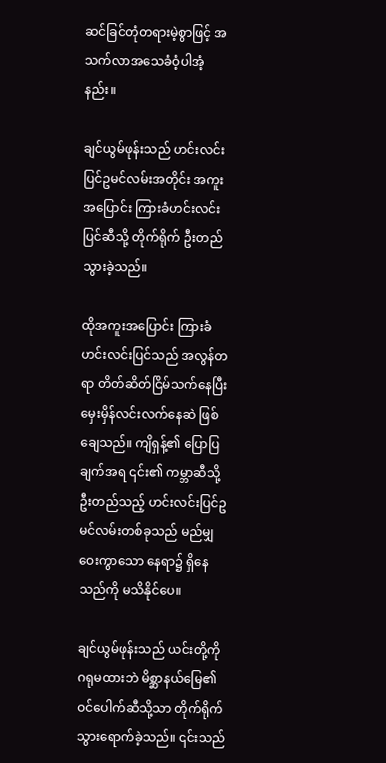ဆင်ခြင်တုံတရားမဲ့စွာဖြင့် အသက်လာအသေခံဝံ့ပါအံ့နည်း။

ချင်ယွမ်ဖုန်းသည် ဟင်းလင်းပြင်ဥမင်လမ်းအတိုင်း အကူးအပြောင်း ကြားခံဟင်းလင်းပြင်ဆီသို့ တိုက်ရိုက် ဦးတည်သွားခဲ့သည်။

ထိုအကူးအပြောင်း ကြားခံဟင်းလင်းပြင်သည် အလွန်တရာ တိတ်ဆိတ်ငြိမ်သက်နေပြီး မှေးမှိန်လင်းလက်နေဆဲ ဖြစ်ချေသည်။ ကျိရှန့်၏ ပြောပြချက်အရ ၎င်း၏ ကမ္ဘာဆီသို့ ဦးတည်သည့် ဟင်းလင်းပြင်ဥမင်လမ်းတစ်ခုသည် မည်မျှဝေးကွာသော နေရာ၌ ရှိနေသည်ကို မသိနိုင်ပေ။

ချင်ယွမ်ဖုန်းသည် ယင်းတို့ကို ဂရုမထားဘဲ မိစ္ဆာနယ်မြေ၏ ဝင်ပေါက်ဆီသို့သာ တိုက်ရိုက်သွားရောက်ခဲ့သည်။ ၎င်းသည်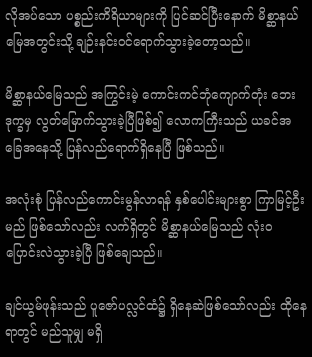လိုအပ်သော ပစ္စည်းကိရိယာများကို ပြင်ဆင်ပြီးနောက် မိစ္ဆာနယ်မြေအတွင်းသို့ ချဉ်းနင်းဝင်ရောက်သွားခဲ့တော့သည်။

မိစ္ဆာနယ်မြေသည် အကြွင်းမဲ့ ကောင်းကင်ဘုံကျောက်တုံး ဘေးဒုက္ခမှ လွတ်မြောက်သွားခဲ့ပြီဖြစ်၍ လောကကြီးသည် ယခင်အခြေအနေသို့ ပြန်လည်ရောက်ရှိနေပြီ ဖြစ်သည်။

အလုံးစုံ ပြန်လည်ကောင်းမွန်လာရန် နှစ်ပေါင်းများစွာ ကြာမြင့်ဦးမည် ဖြစ်သော်လည်း လက်ရှိတွင် မိစ္ဆာနယ်မြေသည် လုံးဝ ပြောင်းလဲသွားခဲ့ပြီ ဖြစ်ချေသည်။

ချင်ယွမ်ဖုန်းသည် ပူဇော်ပလ္လင်ထံ၌ ရှိနေဆဲဖြစ်သော်လည်း ထိုနေရာတွင် မည်သူမျှ မရှိ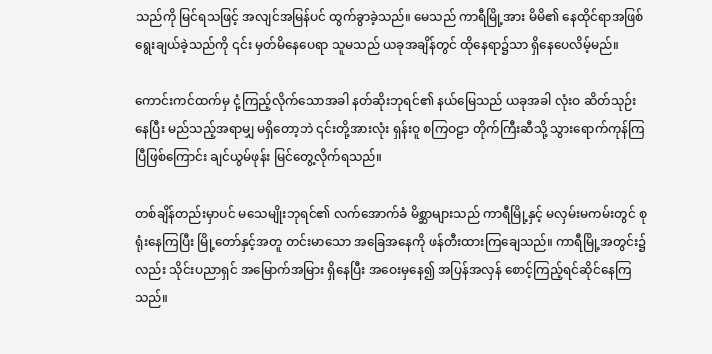သည်ကို မြင်ရသဖြင့် အလျင်အမြန်ပင် ထွက်ခွာခဲ့သည်။ မေသည် ကာရီမြို့အား မိမိ၏ နေထိုင်ရာအဖြစ် ရွေးချယ်ခဲ့သည်ကို ၎င်း မှတ်မိနေပေရာ သူမသည် ယခုအချိန်တွင် ထိုနေရာ၌သာ ရှိနေပေလိမ့်မည်။

ကောင်းကင်ထက်မှ ငုံ့ကြည့်လိုက်သောအခါ နတ်ဆိုးဘုရင်၏ နယ်မြေသည် ယခုအခါ လုံးဝ ဆိတ်သုဉ်းနေပြီး မည်သည့်အရာမျှ မရှိတော့ဘဲ ၎င်းတို့အားလုံး ရှန်းဝူ စကြဝဠာ တိုက်ကြီးဆီသို့ သွားရောက်ကုန်ကြပြီဖြစ်ကြောင်း ချင်ယွမ်ဖုန်း မြင်တွေ့လိုက်ရသည်။

တစ်ချိန်တည်းမှာပင် မသေမျိုးဘုရင်၏ လက်အောက်ခံ မိစ္ဆာများသည် ကာရီမြို့နှင့် မလှမ်းမကမ်းတွင် စုရုံးနေကြပြီး မြို့တော်နှင့်အတူ တင်းမာသော အခြေအနေကို ဖန်တီးထားကြချေသည်။ ကာရီမြို့အတွင်း၌လည်း သိုင်းပညာရှင် အမြောက်အမြား ရှိနေပြီး အဝေးမှနေ၍ အပြန်အလှန် စောင့်ကြည့်ရင်ဆိုင်နေကြသည်။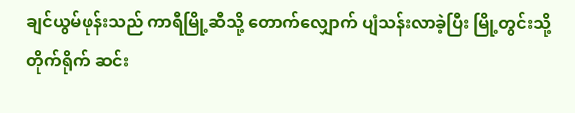ချင်ယွမ်ဖုန်းသည် ကာရီမြို့ဆီသို့ တောက်လျှောက် ပျံသန်းလာခဲ့ပြီး မြို့တွင်းသို့ တိုက်ရိုက် ဆင်း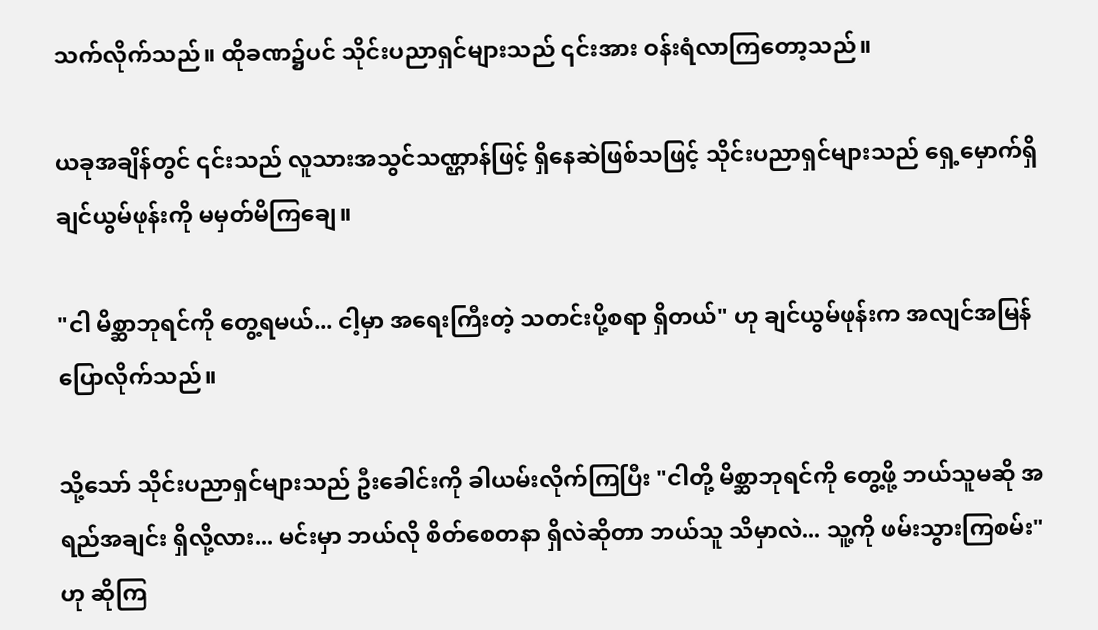သက်လိုက်သည်။ ထိုခဏ၌ပင် သိုင်းပညာရှင်များသည် ၎င်းအား ဝန်းရံလာကြတော့သည်။

ယခုအချိန်တွင် ၎င်းသည် လူသားအသွင်သဏ္ဌာန်ဖြင့် ရှိနေဆဲဖြစ်သဖြင့် သိုင်းပညာရှင်များသည် ရှေ့မှောက်ရှိ ချင်ယွမ်ဖုန်းကို မမှတ်မိကြချေ။

"ငါ မိစ္ဆာဘုရင်ကို တွေ့ရမယ်... ငါ့မှာ အရေးကြီးတဲ့ သတင်းပို့စရာ ရှိတယ်" ဟု ချင်ယွမ်ဖုန်းက အလျင်အမြန် ပြောလိုက်သည်။

သို့သော် သိုင်းပညာရှင်များသည် ဦးခေါင်းကို ခါယမ်းလိုက်ကြပြီး "ငါတို့ မိစ္ဆာဘုရင်ကို တွေ့ဖို့ ဘယ်သူမဆို အရည်အချင်း ရှိလို့လား... မင်းမှာ ဘယ်လို စိတ်စေတနာ ရှိလဲဆိုတာ ဘယ်သူ သိမှာလဲ... သူ့ကို ဖမ်းသွားကြစမ်း" ဟု ဆိုကြ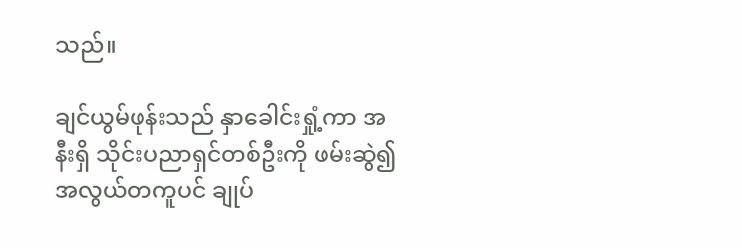သည်။

ချင်ယွမ်ဖုန်းသည် နှာခေါင်းရှုံ့ကာ အနီးရှိ သိုင်းပညာရှင်တစ်ဦးကို ဖမ်းဆွဲ၍ အလွယ်တကူပင် ချုပ်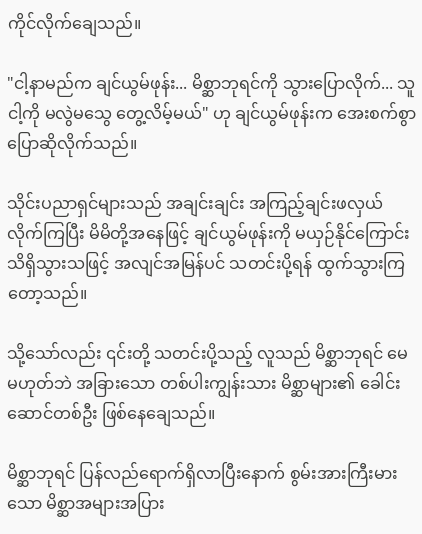ကိုင်လိုက်ချေသည်။

"ငါ့နာမည်က ချင်ယွမ်ဖုန်း... မိစ္ဆာဘုရင်ကို သွားပြောလိုက်... သူ ငါ့ကို မလွဲမသွေ တွေ့လိမ့်မယ်" ဟု ချင်ယွမ်ဖုန်းက အေးစက်စွာ ပြောဆိုလိုက်သည်။

သိုင်းပညာရှင်များသည် အချင်းချင်း အကြည့်ချင်းဖလှယ်လိုက်ကြပြီး မိမိတို့အနေဖြင့် ချင်ယွမ်ဖုန်းကို မယှဉ်နိုင်ကြောင်း သိရှိသွားသဖြင့် အလျင်အမြန်ပင် သတင်းပို့ရန် ထွက်သွားကြတော့သည်။

သို့သော်လည်း ၎င်းတို့ သတင်းပို့သည့် လူသည် မိစ္ဆာဘုရင် မေ မဟုတ်ဘဲ အခြားသော တစ်ပါးကျွန်းသား မိစ္ဆာများ၏ ခေါင်းဆောင်တစ်ဦး ဖြစ်နေချေသည်။

မိစ္ဆာဘုရင် ပြန်လည်ရောက်ရှိလာပြီးနောက် စွမ်းအားကြီးမားသော မိစ္ဆာအများအပြား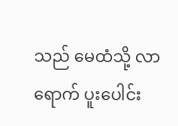သည် မေထံသို့ လာရောက် ပူးပေါင်း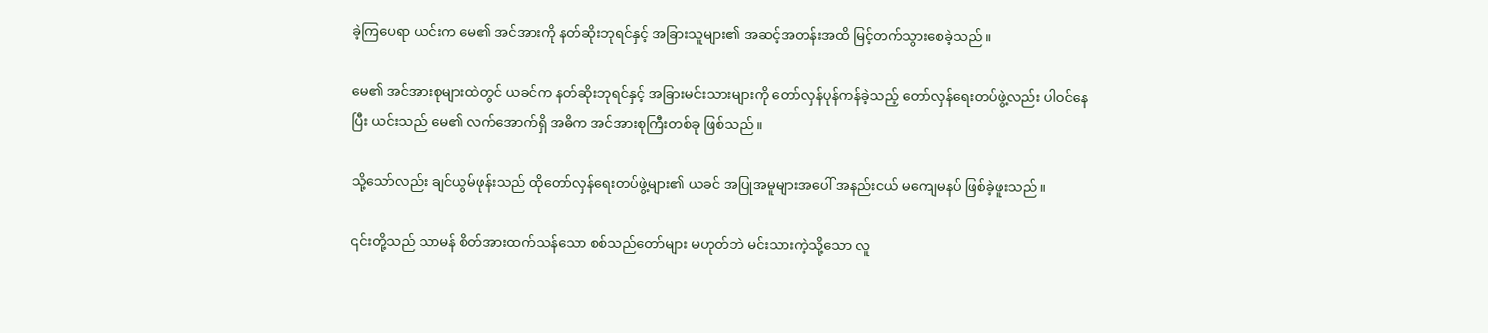ခဲ့ကြပေရာ ယင်းက မေ၏ အင်အားကို နတ်ဆိုးဘုရင်နှင့် အခြားသူများ၏ အဆင့်အတန်းအထိ မြင့်တက်သွားစေခဲ့သည်။

မေ၏ အင်အားစုများထဲတွင် ယခင်က နတ်ဆိုးဘုရင်နှင့် အခြားမင်းသားများကို တော်လှန်ပုန်ကန်ခဲ့သည့် တော်လှန်ရေးတပ်ဖွဲ့လည်း ပါဝင်နေပြီး ယင်းသည် မေ၏ လက်အောက်ရှိ အဓိက အင်အားစုကြီးတစ်ခု ဖြစ်သည်။

သို့သော်လည်း ချင်ယွမ်ဖုန်းသည် ထိုတော်လှန်ရေးတပ်ဖွဲ့များ၏ ယခင် အပြုအမူများအပေါ် အနည်းငယ် မကျေမနပ် ဖြစ်ခဲ့ဖူးသည်။

၎င်းတို့သည် သာမန် စိတ်အားထက်သန်သော စစ်သည်တော်များ မဟုတ်ဘဲ မင်းသားကဲ့သို့သော လူ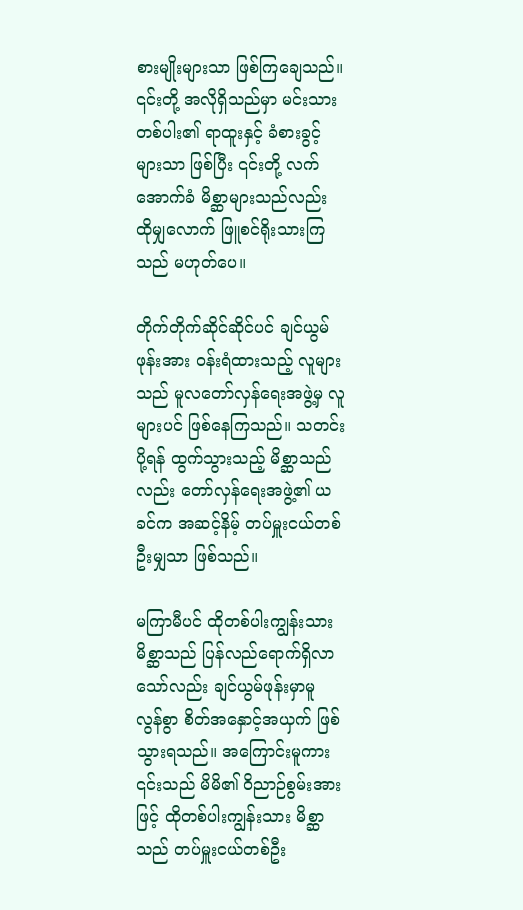စားမျိုးများသာ ဖြစ်ကြချေသည်။ ၎င်းတို့ အလိုရှိသည်မှာ မင်းသားတစ်ပါး၏ ရာထူးနှင့် ခံစားခွင့်များသာ ဖြစ်ပြီး ၎င်းတို့ လက်အောက်ခံ မိစ္ဆာများသည်လည်း ထိုမျှလောက် ဖြူစင်ရိုးသားကြသည် မဟုတ်ပေ။

တိုက်တိုက်ဆိုင်ဆိုင်ပင် ချင်ယွမ်ဖုန်းအား ဝန်းရံထားသည့် လူများသည် မူလတော်လှန်ရေးအဖွဲ့မှ လူများပင် ဖြစ်နေကြသည်။ သတင်းပို့ရန် ထွက်သွားသည့် မိစ္ဆာသည်လည်း တော်လှန်ရေးအဖွဲ့၏ ယခင်က အဆင့်နိမ့် တပ်မှူးငယ်တစ်ဦးမျှသာ ဖြစ်သည်။

မကြာမီပင် ထိုတစ်ပါးကျွန်းသား မိစ္ဆာသည် ပြန်လည်ရောက်ရှိလာသော်လည်း ချင်ယွမ်ဖုန်းမှာမူ လွန်စွာ စိတ်အနှောင့်အယှက် ဖြစ်သွားရသည်။ အကြောင်းမူကား ၎င်းသည် မိမိ၏ ဝိညာဉ်စွမ်းအားဖြင့် ထိုတစ်ပါးကျွန်းသား မိစ္ဆာသည် တပ်မှူးငယ်တစ်ဦး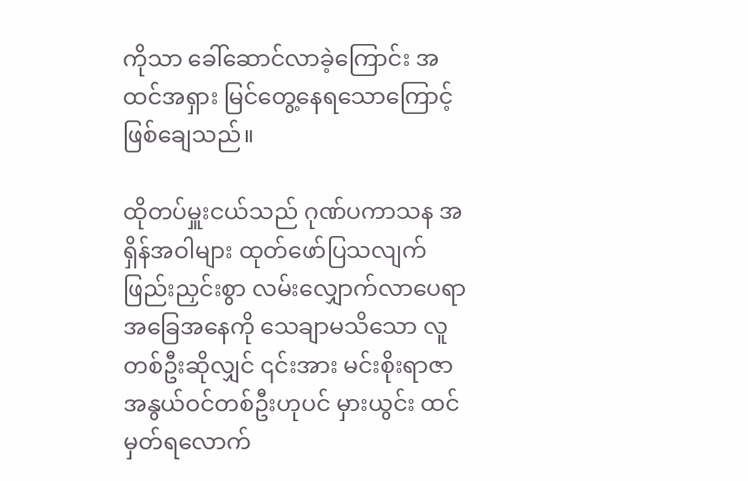ကိုသာ ခေါ်ဆောင်လာခဲ့ကြောင်း အထင်အရှား မြင်တွေ့နေရသောကြောင့် ဖြစ်ချေသည်။

ထိုတပ်မှူးငယ်သည် ဂုဏ်ပကာသန အရှိန်အဝါများ ထုတ်ဖော်ပြသလျက် ဖြည်းညှင်းစွာ လမ်းလျှောက်လာပေရာ အခြေအနေကို သေချာမသိသော လူတစ်ဦးဆိုလျှင် ၎င်းအား မင်းစိုးရာဇာ အနွယ်ဝင်တစ်ဦးဟုပင် မှားယွင်း ထင်မှတ်ရလောက်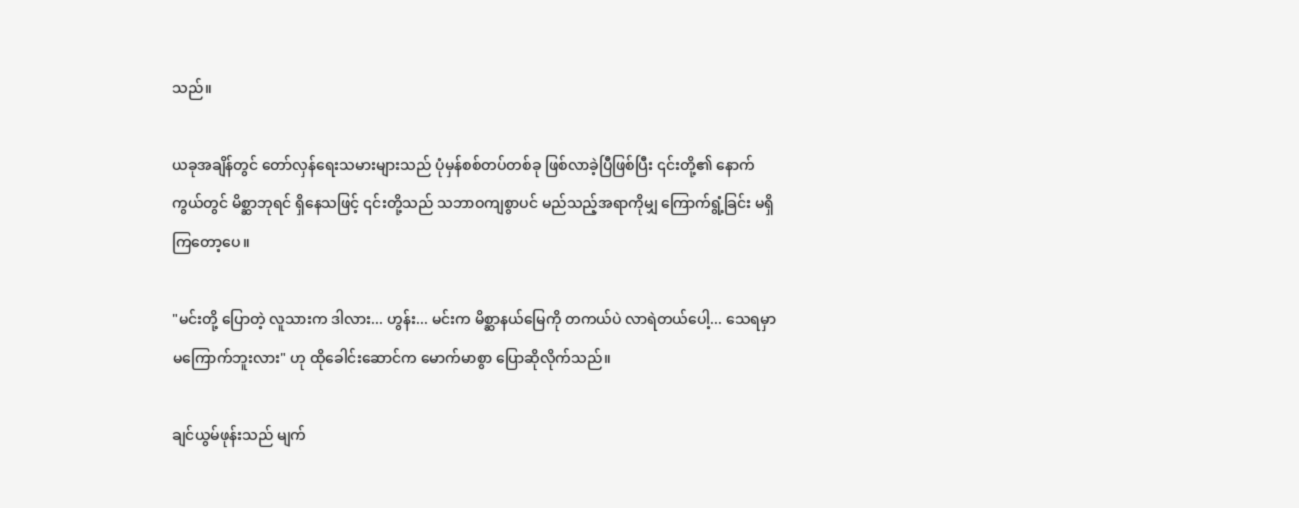သည်။

ယခုအချိန်တွင် တော်လှန်ရေးသမားများသည် ပုံမှန်စစ်တပ်တစ်ခု ဖြစ်လာခဲ့ပြီဖြစ်ပြီး ၎င်းတို့၏ နောက်ကွယ်တွင် မိစ္ဆာဘုရင် ရှိနေသဖြင့် ၎င်းတို့သည် သဘာဝကျစွာပင် မည်သည့်အရာကိုမျှ ကြောက်ရွံ့ခြင်း မရှိကြတော့ပေ။

"မင်းတို့ ပြောတဲ့ လူသားက ဒါလား... ဟွန်း... မင်းက မိစ္ဆာနယ်မြေကို တကယ်ပဲ လာရဲတယ်ပေါ့... သေရမှာ မကြောက်ဘူးလား" ဟု ထိုခေါင်းဆောင်က မောက်မာစွာ ပြောဆိုလိုက်သည်။

ချင်ယွမ်ဖုန်းသည် မျက်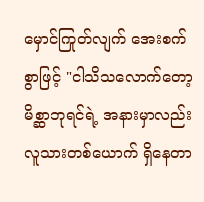မှောင်ကြုတ်လျက် အေးစက်စွာဖြင့် "ငါသိသလောက်တော့ မိစ္ဆာဘုရင်ရဲ့ အနားမှာလည်း လူသားတစ်ယောက် ရှိနေတာ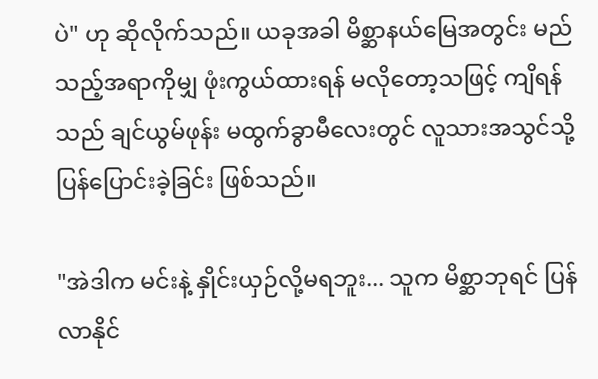ပဲ" ဟု ဆိုလိုက်သည်။ ယခုအခါ မိစ္ဆာနယ်မြေအတွင်း မည်သည့်အရာကိုမျှ ဖုံးကွယ်ထားရန် မလိုတော့သဖြင့် ကျိရန်သည် ချင်ယွမ်ဖုန်း မထွက်ခွာမီလေးတွင် လူသားအသွင်သို့ ပြန်ပြောင်းခဲ့ခြင်း ဖြစ်သည်။

"အဲဒါက မင်းနဲ့ နှိုင်းယှဉ်လို့မရဘူး... သူက မိစ္ဆာဘုရင် ပြန်လာနိုင်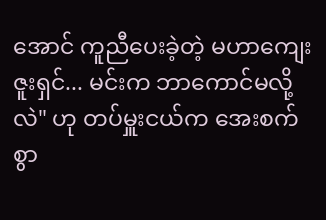အောင် ကူညီပေးခဲ့တဲ့ မဟာကျေးဇူးရှင်... မင်းက ဘာကောင်မလို့လဲ" ဟု တပ်မှူးငယ်က အေးစက်စွာ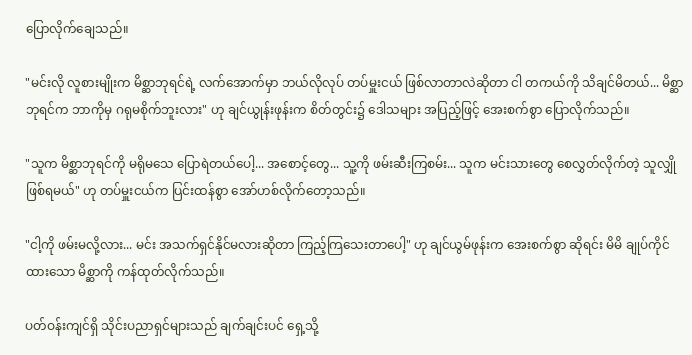ပြောလိုက်ချေသည်။

"မင်းလို လူစားမျိုးက မိစ္ဆာဘုရင်ရဲ့ လက်အောက်မှာ ဘယ်လိုလုပ် တပ်မှူးငယ် ဖြစ်လာတာလဲဆိုတာ ငါ တကယ်ကို သိချင်မိတယ်... မိစ္ဆာဘုရင်က ဘာကိုမှ ဂရုမစိုက်ဘူးလား" ဟု ချင်ယွုန်းဖုန်းက စိတ်တွင်း၌ ဒေါသများ အပြည့်ဖြင့် အေးစက်စွာ ပြောလိုက်သည်။

"သူက မိစ္ဆာဘုရင်ကို မရိုမသေ ပြောရဲတယ်ပေါ့... အစောင့်တွေ... သူ့ကို ဖမ်းဆီးကြစမ်း... သူက မင်းသားတွေ စေလွှတ်လိုက်တဲ့ သူလျှို ဖြစ်ရမယ်" ဟု တပ်မှူးငယ်က ပြင်းထန်စွာ အော်ဟစ်လိုက်တော့သည်။

"ငါ့ကို ဖမ်းမလို့လား... မင်း အသက်ရှင်နိုင်မလားဆိုတာ ကြည့်ကြသေးတာပေါ့" ဟု ချင်ယွမ်ဖုန်းက အေးစက်စွာ ဆိုရင်း မိမိ ချုပ်ကိုင်ထားသော မိစ္ဆာကို ကန်ထုတ်လိုက်သည်။

ပတ်ဝန်းကျင်ရှိ သိုင်းပညာရှင်များသည် ချက်ချင်းပင် ရှေ့သို့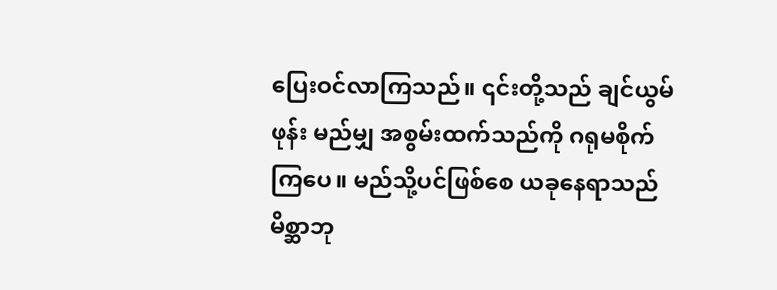ပြေးဝင်လာကြသည်။ ၎င်းတို့သည် ချင်ယွမ်ဖုန်း မည်မျှ အစွမ်းထက်သည်ကို ဂရုမစိုက်ကြပေ။ မည်သို့ပင်ဖြစ်စေ ယခုနေရာသည် မိစ္ဆာဘု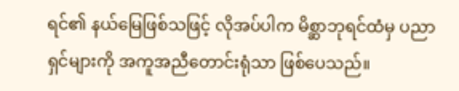ရင်၏ နယ်မြေဖြစ်သဖြင့် လိုအပ်ပါက မိစ္ဆာဘုရင်ထံမှ ပညာရှင်များကို အကူအညီတောင်းရုံသာ ဖြစ်ပေသည်။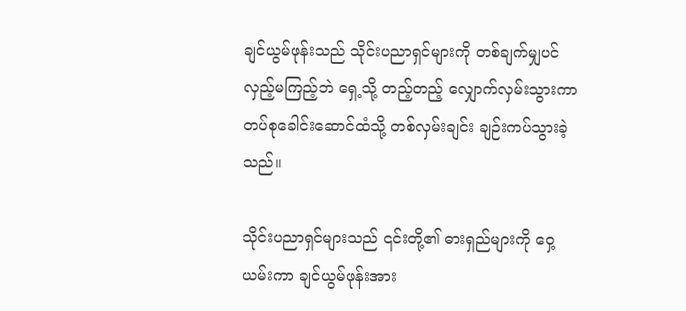ချင်ယွမ်ဖုန်းသည် သိုင်းပညာရှင်များကို တစ်ချက်မျှပင် လှည့်မကြည့်ဘဲ ရှေ့သို့ တည့်တည့် လျှောက်လှမ်းသွားကာ တပ်စုခေါင်းဆောင်ထံသို့ တစ်လှမ်းချင်း ချဉ်းကပ်သွားခဲ့သည်။

သိုင်းပညာရှင်များသည် ၎င်းတို့၏ ဓားရှည်များကို ဝှေ့ယမ်းကာ ချင်ယွမ်ဖုန်းအား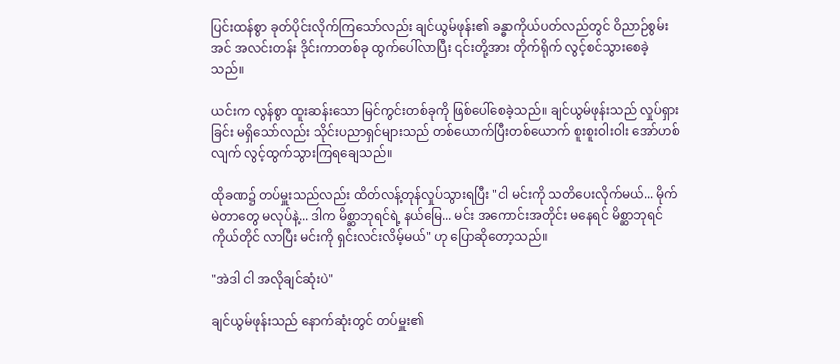ပြင်းထန်စွာ ခုတ်ပိုင်းလိုက်ကြသော်လည်း ချင်ယွမ်ဖုန်း၏ ခန္ဓာကိုယ်ပတ်လည်တွင် ဝိညာဉ်စွမ်းအင် အလင်းတန်း ဒိုင်းကာတစ်ခု ထွက်ပေါ်လာပြီး ၎င်းတို့အား တိုက်ရိုက် လွင့်စင်သွားစေခဲ့သည်။

ယင်းက လွန်စွာ ထူးဆန်းသော မြင်ကွင်းတစ်ခုကို ဖြစ်ပေါ်စေခဲ့သည်။ ချင်ယွမ်ဖုန်းသည် လှုပ်ရှားခြင်း မရှိသော်လည်း သိုင်းပညာရှင်များသည် တစ်ယောက်ပြီးတစ်ယောက် စူးစူးဝါးဝါး အော်ဟစ်လျက် လွင့်ထွက်သွားကြရချေသည်။

ထိုခဏ၌ တပ်မှူးသည်လည်း ထိတ်လန့်တုန်လှုပ်သွားရပြီး "ငါ မင်းကို သတိပေးလိုက်မယ်... မိုက်မဲတာတွေ မလုပ်နဲ့... ဒါက မိစ္ဆာဘုရင်ရဲ့ နယ်မြေ... မင်း အကောင်းအတိုင်း မနေရင် မိစ္ဆာဘုရင် ကိုယ်တိုင် လာပြီး မင်းကို ရှင်းလင်းလိမ့်မယ်" ဟု ပြောဆိုတော့သည်။

"အဲဒါ ငါ အလိုချင်ဆုံးပဲ"

ချင်ယွမ်ဖုန်းသည် နောက်ဆုံးတွင် တပ်မှူး၏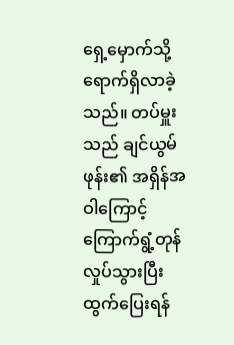ရှေ့မှောက်သို့ ရောက်ရှိလာခဲ့သည်။ တပ်မှူးသည် ချင်ယွမ်ဖုန်း၏ အရှိန်အဝါကြောင့် ကြောက်ရွံ့တုန်လှုပ်သွားပြီး ထွက်ပြေးရန်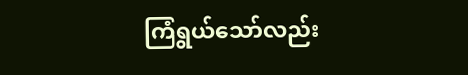ကြံရွယ်သော်လည်း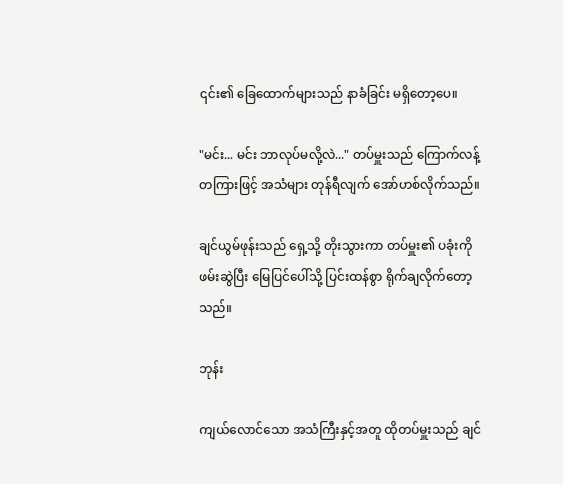၎င်း၏ ခြေထောက်များသည် နာခံခြင်း မရှိတော့ပေ။

"မင်း... မင်း ဘာလုပ်မလို့လဲ..." တပ်မှူးသည် ကြောက်လန့်တကြားဖြင့် အသံများ တုန်ရီလျက် အော်ဟစ်လိုက်သည်။

ချင်ယွမ်ဖုန်းသည် ရှေ့သို့ တိုးသွားကာ တပ်မှူး၏ ပခုံးကို ဖမ်းဆွဲပြီး မြေပြင်ပေါ်သို့ ပြင်းထန်စွာ ရိုက်ချလိုက်တော့သည်။

ဘုန်း

ကျယ်လောင်သော အသံကြီးနှင့်အတူ ထိုတပ်မှူးသည် ချင်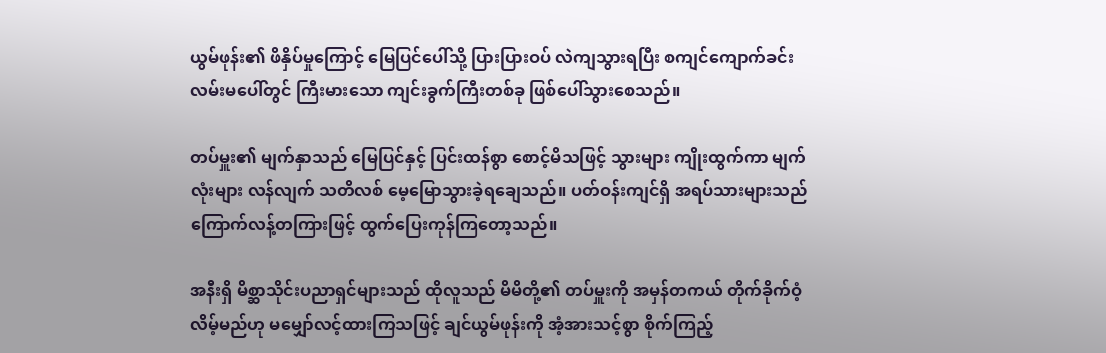ယွမ်ဖုန်း၏ ဖိနှိပ်မှုကြောင့် မြေပြင်ပေါ်သို့ ပြားပြားဝပ် လဲကျသွားရပြီး စကျင်ကျောက်ခင်း လမ်းမပေါ်တွင် ကြီးမားသော ကျင်းခွက်ကြီးတစ်ခု ဖြစ်ပေါ်သွားစေသည်။

တပ်မှူး၏ မျက်နှာသည် မြေပြင်နှင့် ပြင်းထန်စွာ စောင့်မိသဖြင့် သွားများ ကျိုးထွက်ကာ မျက်လုံးများ လန်လျက် သတိလစ် မေ့မြောသွားခဲ့ရချေသည်။ ပတ်ဝန်းကျင်ရှိ အရပ်သားများသည် ကြောက်လန့်တကြားဖြင့် ထွက်ပြေးကုန်ကြတော့သည်။

အနီးရှိ မိစ္ဆာသိုင်းပညာရှင်များသည် ထိုလူသည် မိမိတို့၏ တပ်မှူးကို အမှန်တကယ် တိုက်ခိုက်ဝံ့လိမ့်မည်ဟု မမျှော်လင့်ထားကြသဖြင့် ချင်ယွမ်ဖုန်းကို အံ့အားသင့်စွာ စိုက်ကြည့်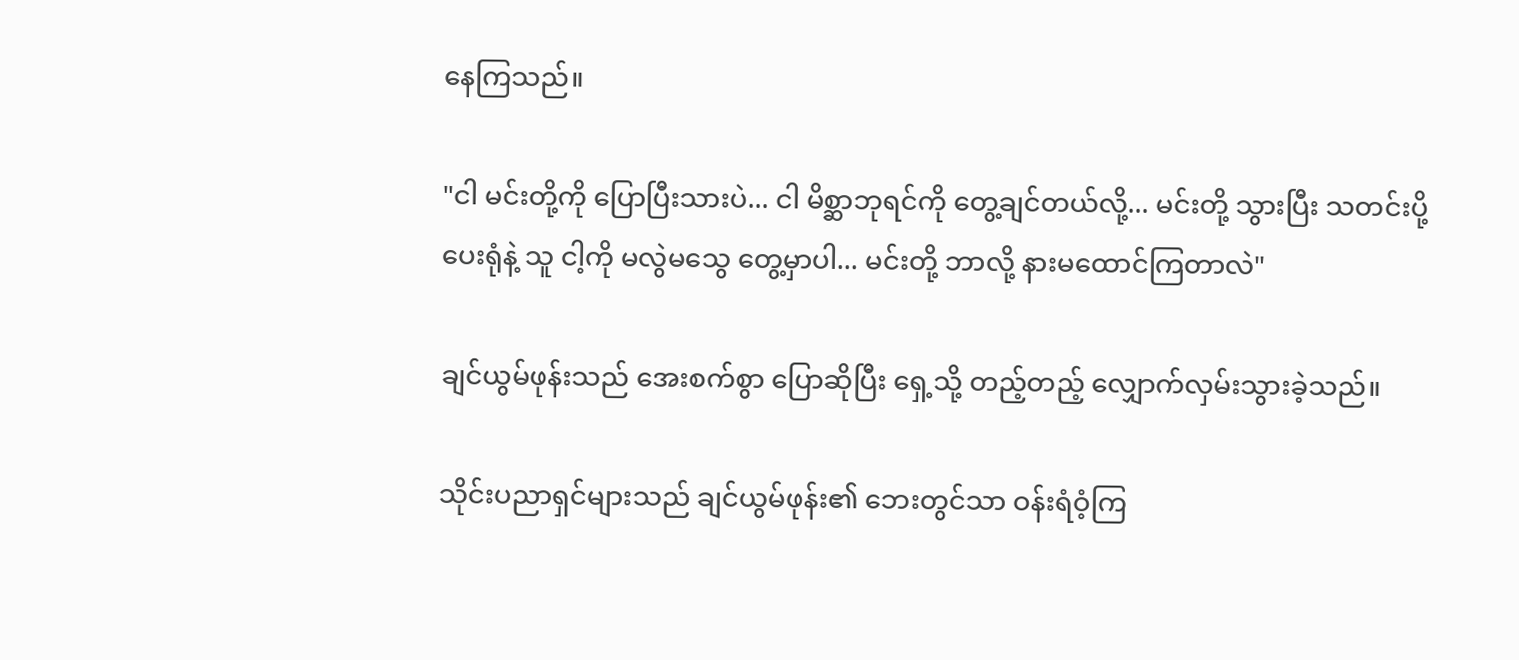နေကြသည်။

"ငါ မင်းတို့ကို ပြောပြီးသားပဲ... ငါ မိစ္ဆာဘုရင်ကို တွေ့ချင်တယ်လို့... မင်းတို့ သွားပြီး သတင်းပို့ပေးရုံနဲ့ သူ ငါ့ကို မလွဲမသွေ တွေ့မှာပါ... မင်းတို့ ဘာလို့ နားမထောင်ကြတာလဲ"

ချင်ယွမ်ဖုန်းသည် အေးစက်စွာ ပြောဆိုပြီး ရှေ့သို့ တည့်တည့် လျှောက်လှမ်းသွားခဲ့သည်။

သိုင်းပညာရှင်များသည် ချင်ယွမ်ဖုန်း၏ ဘေးတွင်သာ ဝန်းရံဝံ့ကြ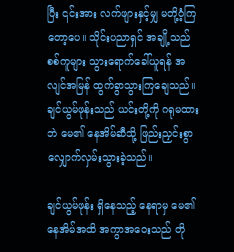ပြီး ၎င်းအား လက်ဖျားနှင့်မျှ မတို့ဝံ့ကြတော့ပေ။ သိုင်းပညာရှင် အချို့သည် စစ်ကူများ သွားရောက်ခေါ်ယူရန် အလျင်အမြန် ထွက်ခွာသွားကြချေသည်။ ချင်ယွမ်ဖုန်းသည် ယင်းတို့ကို ဂရုမထားဘဲ မေ၏ နေအိမ်ဆီသို့ ဖြည်းညှင်းစွာ လျှောက်လှမ်းသွားခဲ့သည်။

ချင်ယွမ်ဖုန်း ရှိနေသည့် နေရာမှ မေ၏ နေအိမ်အထိ အကွာအဝေးသည် တို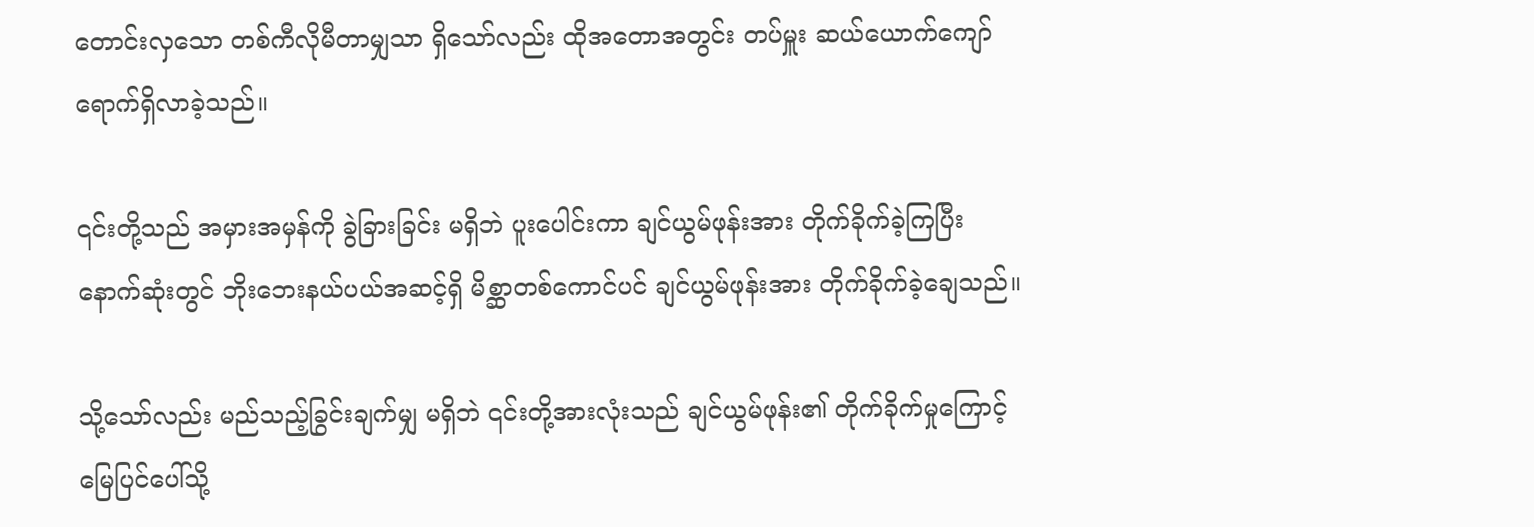တောင်းလှသော တစ်ကီလိုမီတာမျှသာ ရှိသော်လည်း ထိုအတောအတွင်း တပ်မှူး ဆယ်ယောက်ကျော် ရောက်ရှိလာခဲ့သည်။

၎င်းတို့သည် အမှားအမှန်ကို ခွဲခြားခြင်း မရှိဘဲ ပူးပေါင်းကာ ချင်ယွမ်ဖုန်းအား တိုက်ခိုက်ခဲ့ကြပြီး နောက်ဆုံးတွင် ဘိုးဘေးနယ်ပယ်အဆင့်ရှိ မိစ္ဆာတစ်ကောင်ပင် ချင်ယွမ်ဖုန်းအား တိုက်ခိုက်ခဲ့ချေသည်။

သို့သော်လည်း မည်သည့်ခြွင်းချက်မျှ မရှိဘဲ ၎င်းတို့အားလုံးသည် ချင်ယွမ်ဖုန်း၏ တိုက်ခိုက်မှုကြောင့် မြေပြင်ပေါ်သို့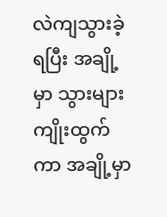လဲကျသွားခဲ့ရပြီး အချို့မှာ သွားများ ကျိုးထွက်ကာ အချို့မှာ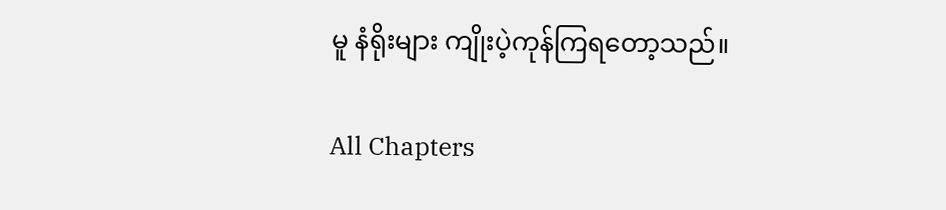မူ နံရိုးများ ကျိုးပဲ့ကုန်ကြရတော့သည်။

All Chapters